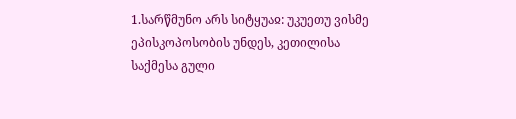1.სარწმუნო არს სიტყუაჲ: უკუეთუ ვისმე ეპისკოპოსობის უნდეს, კეთილისა საქმესა გული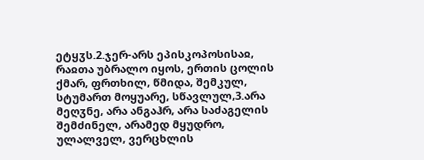ეტყჳს.2.ჯერ-არს ეპისკოპოსისაჲ, რაჲთა უბრალო იყოს, ერთის ცოლის ქმარ, ფრთხილ, წმიდა, შემკულ, სტუმართ მოყუარე, სწავლულ,3.არა მეღჳნე, არა ანგაჰრ, არა საძაგელის შემძინელ, არამედ მყუდრო, ულალველ, ვერცხლის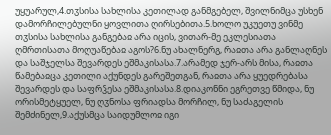უყუარულ,4.თჳსისა სახლისა კეთილად განმგებელ, შვილნიმცა უსხენ დამორჩილებულნი ყოვლითა ღირსებითა.5.ხოლო უკუეთუ ვინმე თჳსისა სახლისა განგებაჲ არა იცის, ვითარ-მე ეკლესიათა ღმრთისათა მოღუაწებაჲ აგოს?6.ნუ ახალნერგ, რაჲთა არა განლაღნეს და საშჯელსა შევარდეს ეშმაკისასა.7.არამედ ჯერ-არს მისა, რაჲთა წამებაჲცა კეთილი აქუნდეს გარეშეთგან, რაჲთა არა ყუედრებასა შევარდეს და საფრჴესა ეშმაკისასა.8.დიაკონნი ეგრეთვე წმიდა, ნუ ორისმეტყუელ, ნუ ღჳნოსა ფრიადსა მორჩილ, ნუ საძაგელის შემძინელ,9.აქუსმცა საიდუმლოჲ იგი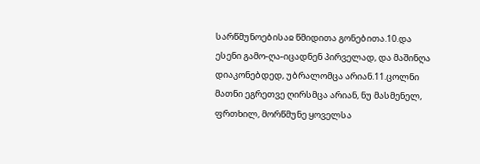სარწმუნოებისაჲ წმიდითა გონებითა.10.და ესენი გამო-ღა-იცადნენ პირველად, და მაშინღა დიაკონებდედ, უბრალომცა არიან.11.ცოლნი მათნი ეგრეთვე ღირსმცა არიან, ნუ მასმენელ, ფრთხილ, მორწმუნე ყოველსა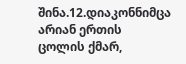შინა.12.დიაკონნიმცა არიან ერთის ცოლის ქმარ,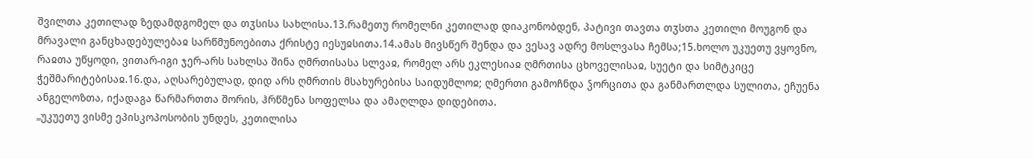შვილთა კეთილად ზედამდგომელ და თჳსისა სახლისა.13.რამეთუ რომელნი კეთილად დიაკონობდენ, პატივი თავთა თჳსთა კეთილი მოუგონ და მრავალი განცხადებულებაჲ სარწმუნოებითა ქრისტე იესუჲსითა.14.ამას მივსწერ შენდა და ვესავ ადრე მოსლვასა ჩემსა;15.ხოლო უკუეთუ ვყოვნო, რაჲთა უწყოდი, ვითარ-იგი ჯერ-არს სახლსა შინა ღმრთისასა სლვაჲ, რომელ არს ეკლესიაჲ ღმრთისა ცხოველისაჲ, სუეტი და სიმტკიცე ჭეშმარიტებისაჲ.16.და, აღსარებულად, დიდ არს ღმრთის მსახურებისა საიდუმლოჲ; ღმერთი გამოჩნდა ჴორცითა და განმართლდა სულითა, ეჩუენა ანგელოზთა, იქადაგა წარმართთა შორის, ჰრწმენა სოფელსა და ამაღლდა დიდებითა.
„უკუეთუ ვისმე ეპისკოპოსობის უნდეს, კეთილისა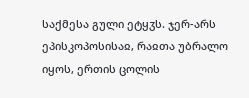საქმესა გული ეტყჳს. ჯერ-არს ეპისკოპოსისაჲ, რაჲთა უბრალო იყოს, ერთის ცოლის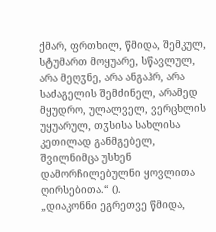ქმარ, ფრთხილ, წმიდა, შემკულ, სტუმართ მოყუარე, სწავლულ, არა მეღჳნე, არა ანგაჰრ, არა საძაგელის შემძინელ, არამედ მყუდრო, ულალველ, ვერცხლის უყუარულ, თჳსისა სახლისა კეთილად განმგებელ, შვილნიმცა უსხენ დამორჩილებულნი ყოვლითა ღირსებითა.“ ().
„დიაკონნი ეგრეთვე წმიდა,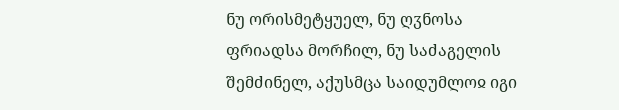ნუ ორისმეტყუელ, ნუ ღჳნოსა ფრიადსა მორჩილ, ნუ საძაგელის შემძინელ, აქუსმცა საიდუმლოჲ იგი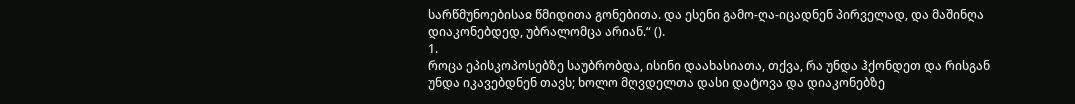სარწმუნოებისაჲ წმიდითა გონებითა. და ესენი გამო-ღა-იცადნენ პირველად, და მაშინღა დიაკონებდედ, უბრალომცა არიან.“ ().
1.
როცა ეპისკოპოსებზე საუბრობდა, ისინი დაახასიათა, თქვა, რა უნდა ჰქონდეთ და რისგან უნდა იკავებდნენ თავს; ხოლო მღვდელთა დასი დატოვა და დიაკონებზე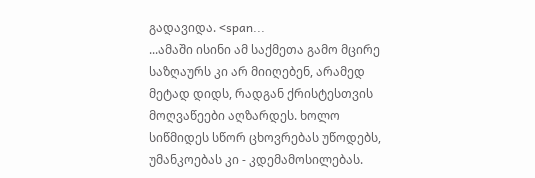გადავიდა. <span...
...ამაში ისინი ამ საქმეთა გამო მცირე საზღაურს კი არ მიიღებენ, არამედ მეტად დიდს, რადგან ქრისტესთვის მოღვაწეები აღზარდეს. ხოლო სიწმიდეს სწორ ცხოვრებას უწოდებს, უმანკოებას კი - კდემამოსილებას.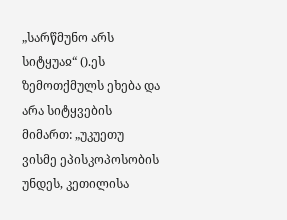„სარწმუნო არს სიტყუაჲ“ ().ეს ზემოთქმულს ეხება და არა სიტყვების მიმართ: „უკუეთუ ვისმე ეპისკოპოსობის უნდეს, კეთილისა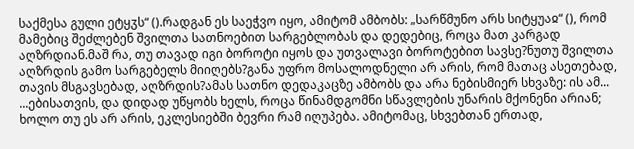საქმესა გული ეტყჳს“ ().რადგან ეს საეჭვო იყო, ამიტომ ამბობს: „სარწმუნო არს სიტყუაჲ“ (), რომ მამებიც შეძლებენ შვილთა სათნოებით სარგებლობას და დედებიც, როცა მათ კარგად აღზრდიან.მაშ რა, თუ თავად იგი ბოროტი იყოს და უთვალავი ბოროტებით სავსე?ნუთუ შვილთა აღზრდის გამო სარგებელს მიიღებს?განა უფრო მოსალოდნელი არ არის, რომ მათაც ასეთებად, თავის მსგავსებად, აღზრდის?ამას სათნო დედაკაცზე ამბობს და არა ნებისმიერ სხვაზე: ის ამ...
...ებისათვის, და დიდად უწყობს ხელს, როცა წინამდგომნი სწავლების უნარის მქონენი არიან; ხოლო თუ ეს არ არის, ეკლესიებში ბევრი რამ იღუპება. ამიტომაც, სხვებთან ერთად,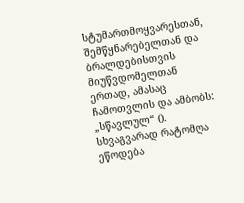სტუმართმოყვარესთან, შემწყნარებელთან და ბრალდებისთვის მიუწვდომელთან ერთად, ამასაც ჩამოთვლის და ამბობს: „სწავლულ“ ().
სხვაგვარად რატომღა ეწოდება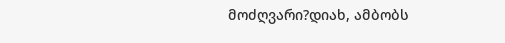მოძღვარი?დიახ, ამბობს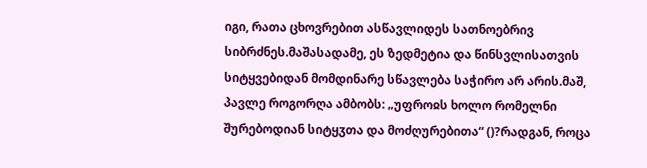იგი, რათა ცხოვრებით ასწავლიდეს სათნოებრივ სიბრძნეს.მაშასადამე, ეს ზედმეტია და წინსვლისათვის სიტყვებიდან მომდინარე სწავლება საჭირო არ არის.მაშ, პავლე როგორღა ამბობს: „უფროჲს ხოლო რომელნი შურებოდიან სიტყჳთა და მოძღურებითა“ ()?რადგან, როცა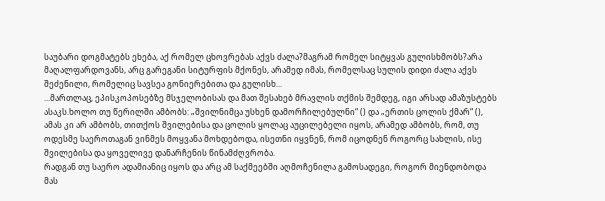საუბარი დოგმატებს ეხება, აქ რომელ ცხოვრებას აქვს ძალა?მაგრამ რომელ სიტყვას გულისხმობს?არა მაღალფარდოვანს, არც გარეგანი სიტურფის მქონეს, არამედ იმას, რომელსაც სულის დიდი ძალა აქვს შეძენილი, რომელიც სავსეა გონიერებითა და გულისხ...
...მართლაც, ეპისკოპოსებზე მსჯელობისას და მათ შესახებ მრავლის თქმის შემდეგ, იგი არსად ამაზუსტებს ასაკს.ხოლო თუ წერილში ამბობს: „შვილნიმცა უსხენ დამორჩილებულნი“ () და „ერთის ცოლის ქმარ“ (), ამას კი არ ამბობს, თითქოს შვილებისა და ცოლის ყოლაც აუცილებელი იყოს, არამედ ამბობს, რომ, თუ ოდესმე საეროთაგან ვინმეს მოყვანა მოხდებოდა, ისეთნი იყვნენ, რომ იცოდნენ როგორც სახლის, ისე შვილებისა და ყოველივე დანარჩენის წინამძღვრობა.
რადგან თუ საერო ადამიანიც იყოს და არც ამ საქმეებში აღმოჩენილა გამოსადეგი, როგორ მიენდობოდა მას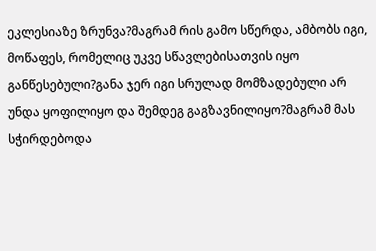ეკლესიაზე ზრუნვა?მაგრამ რის გამო სწერდა, ამბობს იგი, მოწაფეს, რომელიც უკვე სწავლებისათვის იყო განწესებული?განა ჯერ იგი სრულად მომზადებული არ უნდა ყოფილიყო და შემდეგ გაგზავნილიყო?მაგრამ მას სჭირდებოდა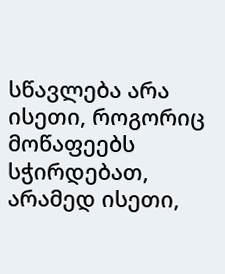სწავლება არა ისეთი, როგორიც მოწაფეებს სჭირდებათ, არამედ ისეთი,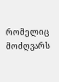რომელიც მოძღვარს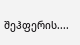შეჰფერის....